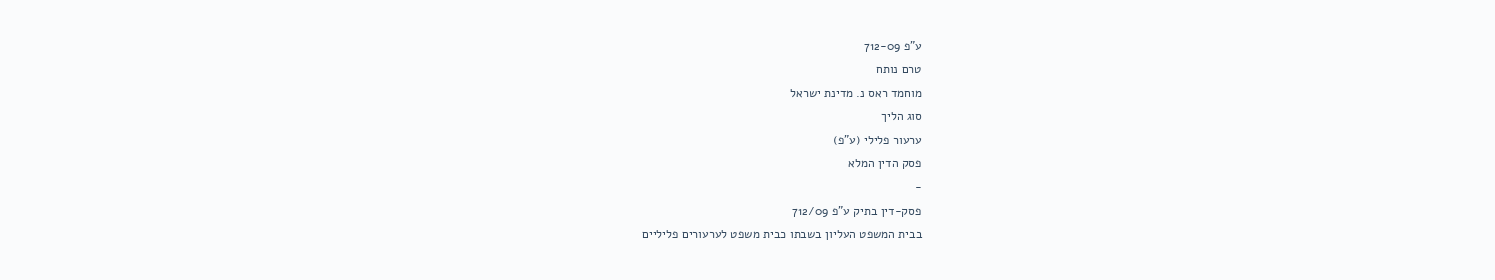ע"פ 712-09
טרם נותח
מוחמד ראס נ. מדינת ישראל
סוג הליך
ערעור פלילי (ע"פ)
פסק הדין המלא
-
פסק-דין בתיק ע"פ 712/09
בבית המשפט העליון בשבתו כבית משפט לערעורים פליליים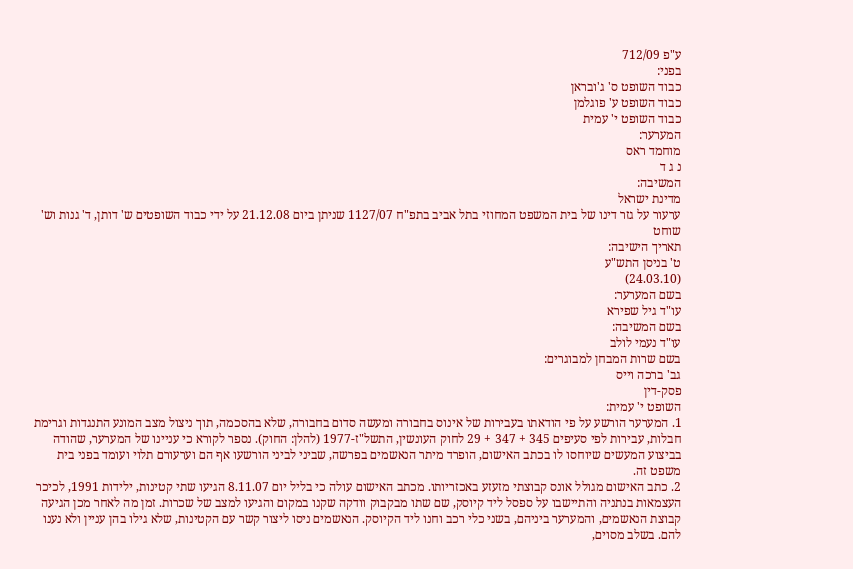ע"פ 712/09
בפני:
כבוד השופט ס' ג'ובראן
כבוד השופט ע' פוגלמן
כבוד השופט י' עמית
המערער:
מוחמד ראס
נ ג ד
המשיבה:
מדינת ישראל
ערעור על גזר דינו של בית המשפט המחוזי בתל אביב בתפ"ח 1127/07 שניתן ביום 21.12.08 על ידי כבוד השופטים ש' דותן, ד' גנות וש' שוחט
תאריך הישיבה:
ט' בניסן התש"ע
(24.03.10)
בשם המערער:
עו"ד גיל שפירא
בשם המשיבה:
עו"ד נעמי לולב
בשם שרות המבחן למבוגרים:
גב' ברכה וייס
פסק-דין
השופט י' עמית:
1. המערער הורשע על פי הודאתו בעבירות של אינוס בחבורה ומעשה סדום בחבורה, שלא בהסכמה, תוך ניצול מצב המונע התנגדות וגרימת חבלות, עבירות לפי סעיפים 345 + 347 + 29 לחוק העונשין, התשל"ז-1977 (להלן: החוק). נספר לקורא כי עניינו של המערער, שהודה בביצוע המעשים שיוחסו לו בכתב האישום, הופרד מיתר הנאשמים בפרשה, שביני לביני הורשעו אף הם וערעורם תלוי ועומד בפני בית משפט זה.
2. כתב האישום מגולל אונס קבוצתי מזעזע באכזריותו. מכתב האישום עולה כי בליל יום 8.11.07 הגיעו שתי קטינות, ילידות 1991, לכיכר העצמאות בנתניה והתיישבו על ספסל ליד קיוסק, שם שתו מבקבוק וודקה שקנו במקום והגיעו למצב של שכרות. זמן מה לאחר מכן הגיעה קבוצת הנאשמים, והמערער ביניהם, בשני כלי רכב וחנו ליד הקיוסק. הנאשמים ניסו ליצור קשר עם הקטינות, שלא גילו בהן עניין ולא נענו להם. בשלב מסוים,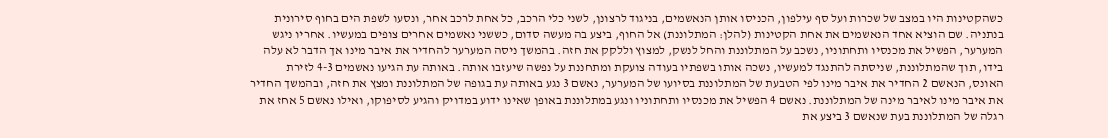כשהקטינות היו במצב של שכרות ועל סף עילפון, הכניסו אותן הנאשמים, בניגוד לרצונן, לשני כלי הרכב, כל אחת לרכב אחר, ונסעו לשפת הים בחוף סירונית בנתניה. שם הוציא אחד הנאשמים את אחת הקטינות (להלן: המתלוננת) אל החוף, ביצע בה מעשה סדום, כששני נאשמים אחרים צופים במעשיו. אחריו ניגש המערער, הפשיל את מכנסיו ותחתוניו, נשכב על המתלוננת והחל לנשק, למצוץ וללקק את חזה. בהמשך ניסה המערער להחדיר את איבר מינו אך הדבר לא עלה בידו, תוך שהמתלוננת, שניסתה להתנגד למעשיו, נשכה אותו בשפתיו בעודה צועקת ומתחננת על נפשה שיעזבו אותה. באותה עת הגיעו נאשמים 4-3 לזירת האונס, הנאשם 2 החדיר את איבר מינו לפי הטבעת של המתלוננת בסיועו של המערער, נאשם 3 נגע באותה עת בגופה של המתלוננת ומצץ את חזה, ובהמשך החדיר את איבר מינו לאיבר מינה של המתלוננת. נאשם 4 הפשיל את מכנסיו ותחתוניו ונגע במתלוננת באופן שאינו ידוע במדויק והגיע לסיפוקו, ואילו נאשם 5 אחז את רגלה של המתלוננת בעת שנאשם 3 ביצע את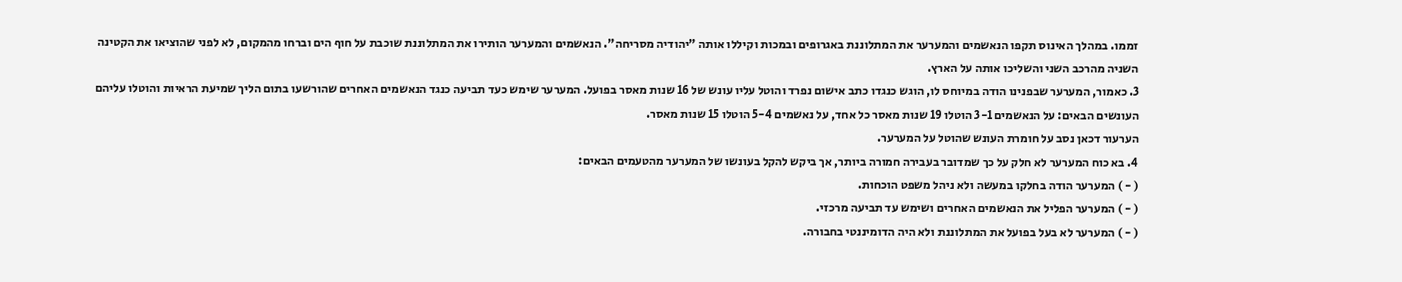זממו. במהלך האינוס תקפו הנאשמים והמערער את המתלוננת באגרופים ובמכות וקיללו אותה "יהודיה מסריחה". הנאשמים והמערער הותירו את המתלוננת שוכבת על חוף הים וברחו מהמקום, לא לפני שהוציאו את הקטינה השניה מהרכב השני והשליכו אותה על הארץ.
3. כאמור, המערער שבפנינו הודה במיוחס לו, הוגש כנגדו כתב אישום נפרד והוטל עליו עונש של 16 שנות מאסר בפועל. המערער שימש כעד תביעה כנגד הנאשמים האחרים שהורשעו בתום הליך שמיעת הראיות והוטלו עליהם העונשים הבאים: על הנאשמים 3-1 הוטלו 19 שנות מאסר כל אחד, על נאשמים 5-4 הוטלו 15 שנות מאסר.
הערעור דכאן נסב על חומרת העונש שהוטל על המערער.
4. בא כוח המערער לא חלק על כך שמדובר בעבירה חמורה ביותר, אך ביקש להקל בעונשו של המערער מהטעמים הבאים:
( - ) המערער הודה בחלקו במעשה ולא ניהל משפט הוכחות.
( - ) המערער הפליל את הנאשמים האחרים ושימש עד תביעה מרכזי.
( - ) המערער לא בעל בפועל את המתלוננת ולא היה הדומיננטי בחבורה.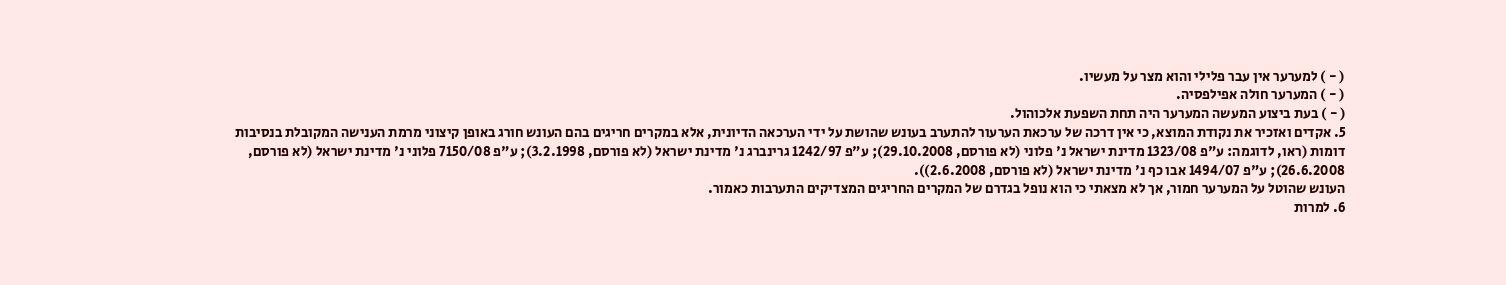( - ) למערער אין עבר פלילי והוא מצר על מעשיו.
( - ) המערער חולה אפילפסיה.
( - ) בעת ביצוע המעשה המערער היה תחת השפעת אלכוהול.
5. אקדים ואזכיר את נקודת המוצא, כי אין דרכה של ערכאת הערעור להתערב בעונש שהושת על ידי הערכאה הדיונית, אלא במקרים חריגים בהם העונש חורג באופן קיצוני מרמת הענישה המקובלת בנסיבות דומות (ראו, לדוגמה: ע"פ 1323/08 מדינת ישראל נ' פלוני (לא פורסם, 29.10.2008); ע"פ 1242/97 גרינברג נ' מדינת ישראל (לא פורסם, 3.2.1998); ע"פ 7150/08 פלוני נ' מדינת ישראל (לא פורסם, 26.6.2008); ע"פ 1494/07 אבו כף נ' מדינת ישראל (לא פורסם, 2.6.2008)).
העונש שהוטל על המערער חמור, אך לא מצאתי כי הוא נופל בגדרם של המקרים החריגים המצדיקים התערבות כאמור.
6. למרות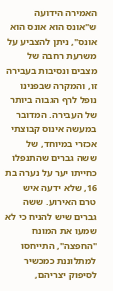האמירה הידועה ש"אונס הוא אונס הוא אונס", ניתן להצביע על משרעת רחבה של מצבים ונסיבות בעבירה זו, והמקרה שבפנינו נופל לרף הגבוה ביותר של העבירה. המדובר במעשה אינוס קבוצתי אכזרי במיוחד, של ששה גברים שהתנפלו כחייתו יער על נערה בת 16, שלא ידעה איש טרם האירוע. ששה גברים שיש להניח כי לא שמעו את המונח "החפצה", התייחסו למתלוננת כמכשיר לסיפוק יצריהם,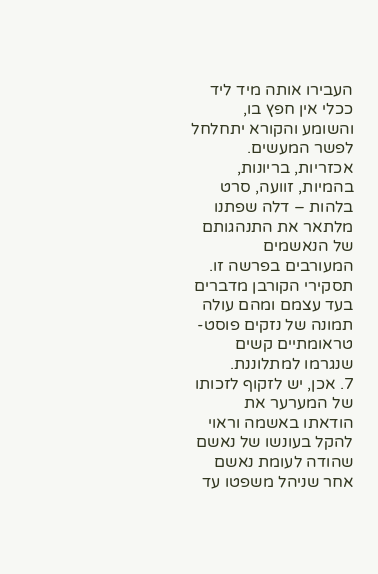העבירו אותה מיד ליד ככלי אין חפץ בו, והשומע והקורא יתחלחל לפשר המעשים. אכזריות, בריונות, בהמיות, זוועה, סרט בלהות – דלה שפתנו מלתאר את התנהגותם של הנאשמים המעורבים בפרשה זו. תסקירי הקורבן מדברים בעד עצמם ומהם עולה תמונה של נזקים פוסט-טראומתיים קשים שנגרמו למתלוננת.
7. אכן, יש לזקוף לזכותו של המערער את הודאתו באשמה וראוי להקל בעונשו של נאשם שהודה לעומת נאשם אחר שניהל משפטו עד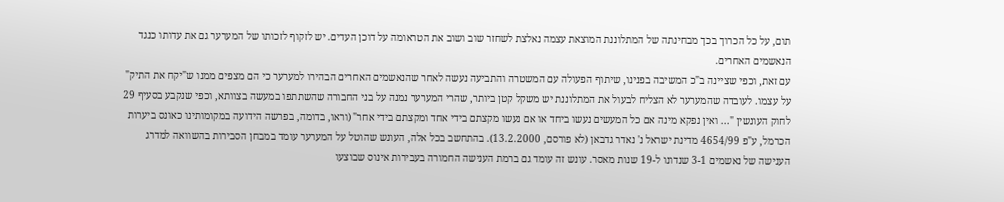תום, על כל הכרוך בכך מבחינתה של המתלוננת המוצאת עצמה נאלצת לשחזר שוב ושוב את הטראומה על דוכן העדים. יש לזקוף לזכותו של המערער גם את עדותו כנגד הנאשמים האחרים.
עם זאת, וכפי שציינה ב"כ המשיבה בפנינו, שיתוף הפעולה עם המשטרה והתביעה נעשה לאחר שהנאשמים האחרים הבהירו למערער כי הם מצפים ממנו ש"יקח את התיק" על עצמו. לעובדה שהמערער לא הצליח לבעול את המתלוננת יש משקל קטן ביותר, שהרי המערער נמנה על בני החבורה שהשתתפו במעשה בצוותא, וכפי שנקבע בסעיף 29 לחוק העונשין "... ואין נפקא מינה אם כל המעשים נעשו ביחד או אם נעשו מקצתם בידי אחד ומקצתם בידי אחר" (וראו, בדומה, בפרשה הידועה במקומותינו כאונס ביערות הכרמל, ע"פ 4654/99 מדינת ישראל נ' נאדר גדבאן (לא פורסם, 13.2.2000). בהתחשב בכל אלה, העונש שהוטל על המערער עומד במבחן הסבירות בהשוואה למדרג הענישה של נאשמים 3-1 שנדונו ל-19 שנות מאסר. עונש זה עומד גם ברמת הענישה החמורה בעבירות אינוס שבוצעו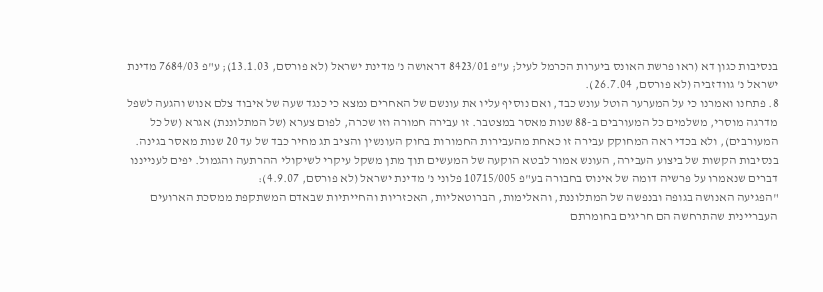בנסיבות כגון דא (ראו פרשת האונס ביערות הכרמל לעיל; ע"פ 8423/01 דראושה נ' מדינת ישראל (לא פורסם, 13.1.03); ע"פ 7684/03 מדינת ישראל נ' גוודזביה (לא פורסם, 26.7.04).
8. פתחנו ואמרנו כי על המערער הוטל עונש כבד, ואם נוסיף עליו את עונשם של האחרים נמצא כי כנגד שעה של איבוד צלם אנוש והגעה לשפל מדרגה מוסרי, משלמים כל המעורבים ב-88 שנות מאסר במצטבר. זו עבירה חמורה וזו שכרה, לפום צערא (של המתלוננת) אגרא (של כל המעורבים), ולא בכדי ראה המחוקק עבירה זו כאחת מהעבירות החמורות בחוק העונשין והציב תג מחיר כבד של עד 20 שנות מאסר בגינה.
בנסיבות הקשות של ביצוע העבירה, העונש אמור לבטא הוקעה של המעשים תוך מתן משקל עיקרי לשיקולי ההרתעה והגמול. יפים לענייננו דברים שנאמרו על פרשיה דומה של אינוס בחבורה בע"פ 10715/005 פלוני נ' מדינת ישראל (לא פורסם, 4.9.07):
"הפגיעה האנושה בגופה ובנפשה של המתלוננת, והאלימות, הברוטאליות, האכזריות והחייתיות שבאדם המשתקפת ממסכת הארועים העבריינית שהתרחשה הם חריגים בחומרתם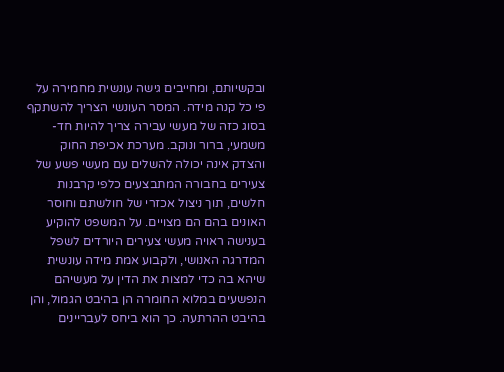ובקשיותם, ומחייבים גישה עונשית מחמירה על פי כל קנה מידה. המסר העונשי הצריך להשתקף בסוג כזה של מעשי עבירה צריך להיות חד-משמעי, ברור ונוקב. מערכת אכיפת החוק והצדק אינה יכולה להשלים עם מעשי פשע של צעירים בחבורה המתבצעים כלפי קרבנות חלשים, תוך ניצול אכזרי של חולשתם וחוסר האונים בהם הם מצויים. על המשפט להוקיע בענישה ראויה מעשי צעירים היורדים לשפל המדרגה האנושי, ולקבוע אמת מידה עונשית שיהא בה כדי למצות את הדין על מעשיהם הנפשעים במלוא החומרה הן בהיבט הגמול, והן בהיבט ההרתעה. כך הוא ביחס לעבריינים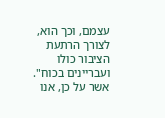עצמם, וכך הוא, לצורך הרתעת הציבור כולו ועבריינים בכוח".
אשר על כן, אנו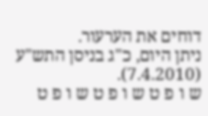דוחים את הערעור.
ניתן היום, כ"ג בניסן התש"ע (7.4.2010).
ש ו פ ט ש ו פ ט ש ו פ ט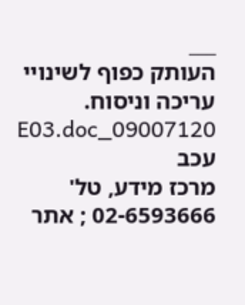___
העותק כפוף לשינויי עריכה וניסוח. 09007120_E03.doc עכב
מרכז מידע, טל' 02-6593666 ; אתר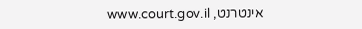אינטרנט, www.court.gov.il